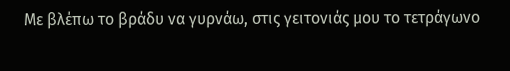Με βλέπω το βράδυ να γυρνάω, στις γειτονιάς μου το τετράγωνο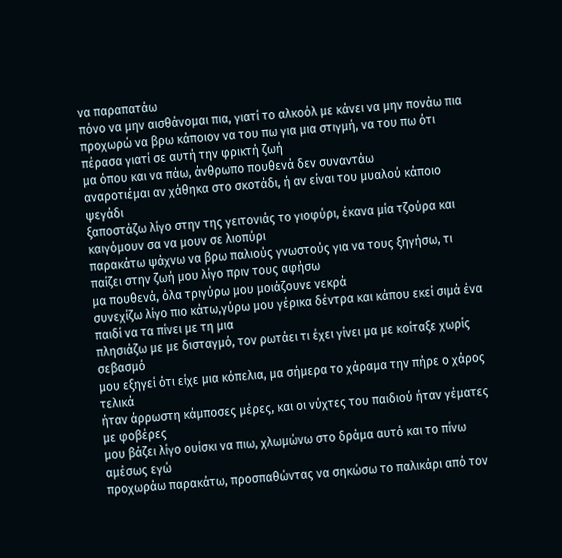να παραπατάω
πόνο να μην αισθάνομαι πια, γιατί το αλκοόλ με κάνει να μην πονάω πια
προχωρώ να βρω κάποιον να του πω για μια στιγμή, να του πω ότι πέρασα γιατί σε αυτή την φρικτή ζωή
μα όπου και να πάω, άνθρωπο πουθενά δεν συναντάω
αναροτιέμαι αν χάθηκα στο σκοτάδι, ή αν είναι του μυαλού κάποιο ψεγάδι
ξαποστάζω λίγο στην της γειτονιάς το γιοφύρι, έκανα μία τζούρα και καιγόμουν σα να μουν σε λιοπύρι
παρακάτω ψάχνω να βρω παλιούς γνωστούς για να τους ξηγήσω, τι παίζει στην ζωή μου λίγο πριν τους αφήσω
μα πουθενά, όλα τριγύρω μου μοιάζουνε νεκρά
συνεχίζω λίγο πιο κάτω,γύρω μου γέρικα δέντρα και κάπου εκεί σιμά ένα παιδί να τα πίνει με τη μια
πλησιάζω με με δισταγμό, τον ρωτάει τι έχει γίνει μα με κοίταξε χωρίς σεβασμό
μου εξηγεί ότι είχε μια κόπελια, μα σήμερα το χάραμα την πήρε ο χάρος τελικά
ήταν άρρωστη κάμποσες μέρες, και οι νύχτες του παιδιού ήταν γέματες με φοβέρες
μου βάζει λίγο ουίσκι να πιω, χλωμώνω στο δράμα αυτό και το πίνω αμέσως εγώ
προχωράω παρακάτω, προσπαθώντας να σηκώσω το παλικάρι από τον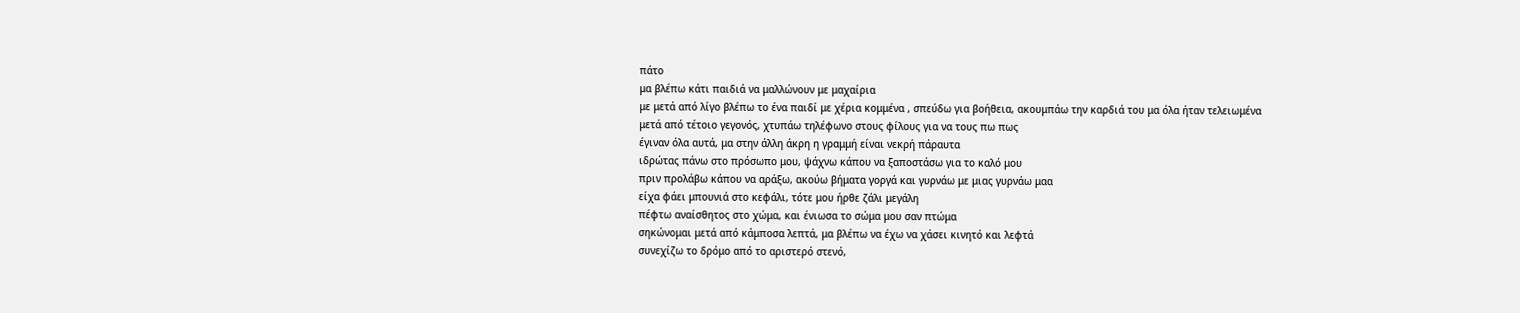πάτο
μα βλέπω κάτι παιδιά να μαλλώνουν με μαχαίρια
με μετά από λίγο βλέπω το ένα παιδί με χέρια κομμένα , σπεύδω για βοήθεια, ακουμπάω την καρδιά του μα όλα ήταν τελειωμένα
μετά από τέτοιο γεγονός, χτυπάω τηλέφωνο στους φίλους για να τους πω πως
έγιναν όλα αυτά, μα στην άλλη άκρη η γραμμή είναι νεκρή πάραυτα
ιδρώτας πάνω στο πρόσωπο μου, ψάχνω κάπου να ξαποστάσω για το καλό μου
πριν προλάβω κάπου να αράξω, ακούω βήματα γοργά και γυρνάω με μιας γυρνάω μαα
είχα φάει μπουνιά στο κεφάλι, τότε μου ήρθε ζάλι μεγάλη
πέφτω αναίσθητος στο χώμα, και ένιωσα το σώμα μου σαν πτώμα
σηκώνομαι μετά από κάμποσα λεπτά, μα βλέπω να έχω να χάσει κινητό και λεφτά
συνεχίζω το δρόμο από το αριστερό στενό,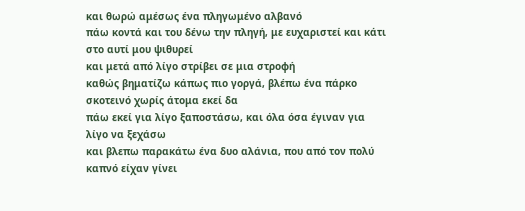και θωρώ αμέσως ένα πληγωμένο αλβανό
πάω κοντά και του δένω την πληγή, με ευχαριστεί και κάτι στο αυτί μου ψιθυρεί
και μετά από λίγο στρίβει σε μια στροφή
καθώς βηματίζω κάπως πιο γοργά, βλέπω ένα πάρκο σκοτεινό χωρίς άτομα εκεί δα
πάω εκεί για λίγο ξαποστάσω, και όλα όσα έγιναν για λίγο να ξεχάσω
και βλεπω παρακάτω ένα δυο αλάνια, που από τον πολύ καπνό είχαν γίνει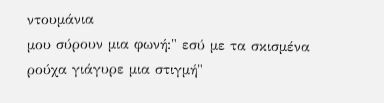ντουμάνια
μου σύρουν μια φωνή:" εσύ με τα σκισμένα ρούχα γιάγυρε μια στιγμή"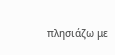πλησιάζω με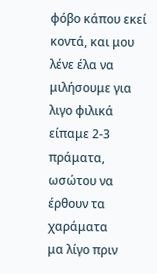φόβο κάπου εκεί κοντά, και μου λένε έλα να μιλήσουμε για λιγο φιλικά
είπαμε 2-3 πράματα, ωσώτου να έρθουν τα χαράματα
μα λίγο πριν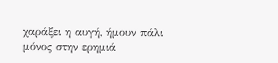χαράξει η αυγή, ήμουν πάλι μόνος στην ερημιά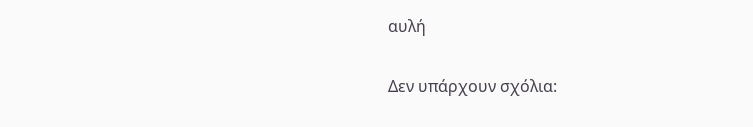αυλή

Δεν υπάρχουν σχόλια: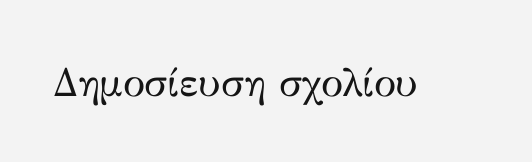Δημοσίευση σχολίου